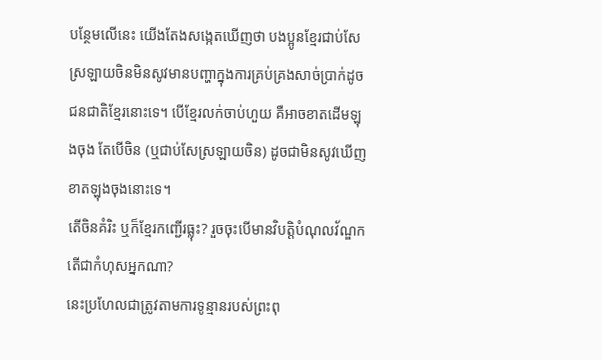បន្ថែមលើនេះ យើងតែងសង្កេតឃើញថា បងប្អូនខ្មែរជាប់សែស្រឡាយចិនមិនសូវមានបញ្ហាក្នុងការគ្រប់គ្រងសាច់ប្រាក់ដូចជនជាតិខ្មែរនោះទេ។ បើខ្មែរលក់ចាប់ហួយ គឺអាចខាតដើមឡុងចុង តែបើចិន (ឬជាប់សែស្រឡាយចិន) ដូចជាមិនសូវឃើញខាតឡុងចុងនោះទេ។
តើចិនគំរិះ ឬក៏ខ្មែរកញ្ជើរធ្លុះ? រួចចុះបើមានវិបត្តិបំណុលវ័ណ្ឌក តើជាកំហុសអ្នកណា?
នេះប្រហែលជាត្រូវតាមការទូន្មានរបស់ព្រះពុ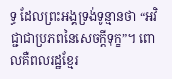ទ្ធ ដែលព្រះអង្គទ្រង់ទូន្មានថា “អវិជ្ជាជាប្រភពនៃសេចក្តីទុក្ខ”។ ពោលគឺពលរដ្ឋខ្មែរ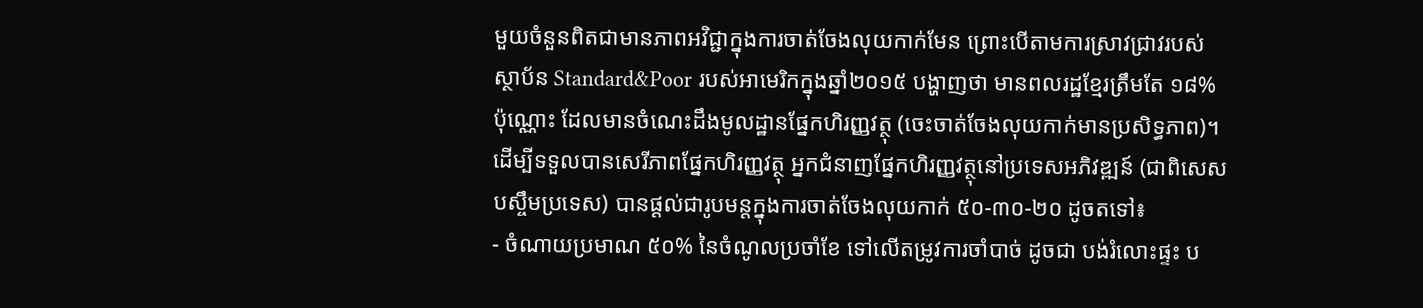មួយចំនួនពិតជាមានភាពអវិជ្ជាក្នុងការចាត់ចែងលុយកាក់មែន ព្រោះបើតាមការស្រាវជ្រាវរបស់ស្ថាប័ន Standard&Poor របស់អាមេរិកក្នុងឆ្នាំ២០១៥ បង្ហាញថា មានពលរដ្ឋខ្មែរត្រឹមតែ ១៨% ប៉ុណ្ណោះ ដែលមានចំណេះដឹងមូលដ្ឋានផ្នែកហិរញ្ញវត្ថុ (ចេះចាត់ចែងលុយកាក់មានប្រសិទ្ធភាព)។
ដើម្បីទទួលបានសេរីភាពផ្នែកហិរញ្ញវត្ថុ អ្នកជំនាញផ្នែកហិរញ្ញវត្ថុនៅប្រទេសអភិវឌ្ឍន៍ (ជាពិសេស បស្ចឹមប្រទេស) បានផ្តល់ជារូបមន្តក្នុងការចាត់ចែងលុយកាក់ ៥០-៣០-២០ ដូចតទៅ៖
- ចំណាយប្រមាណ ៥០% នៃចំណូលប្រចាំខែ ទៅលើតម្រូវការចាំបាច់ ដូចជា បង់រំលោះផ្ទះ ប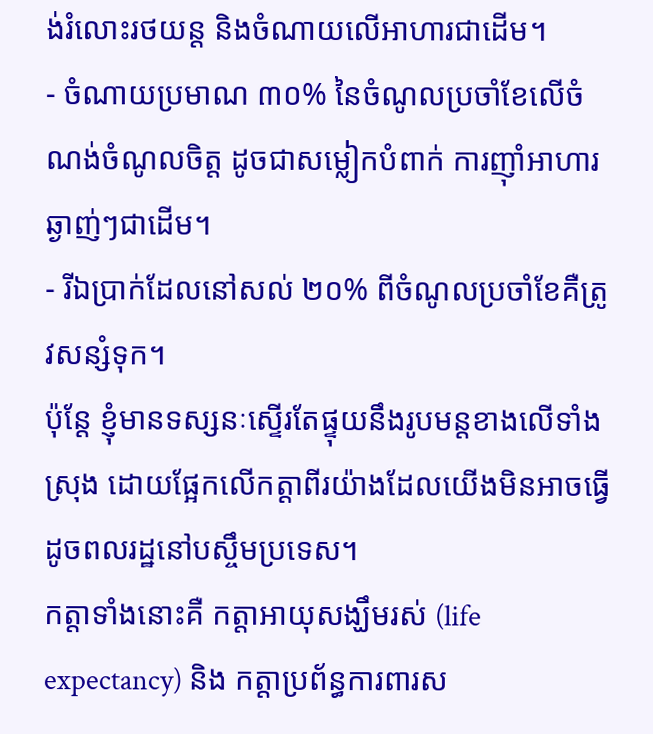ង់រំលោះរថយន្ត និងចំណាយលើអាហារជាដើម។
- ចំណាយប្រមាណ ៣០% នៃចំណូលប្រចាំខែលើចំណង់ចំណូលចិត្ត ដូចជាសម្លៀកបំពាក់ ការញ៉ាំអាហារឆ្ងាញ់ៗជាដើម។
- រីឯប្រាក់ដែលនៅសល់ ២០% ពីចំណូលប្រចាំខែគឺត្រូវសន្សំទុក។
ប៉ុន្តែ ខ្ញុំមានទស្សនៈស្ទើរតែផ្ទុយនឹងរូបមន្តខាងលើទាំងស្រុង ដោយផ្អែកលើកត្តាពីរយ៉ាងដែលយើងមិនអាចធ្វើដូចពលរដ្ឋនៅបស្ចឹមប្រទេស។
កត្តាទាំងនោះគឺ កត្តាអាយុសង្ឃឹមរស់ (life expectancy) និង កត្តាប្រព័ន្ធការពារស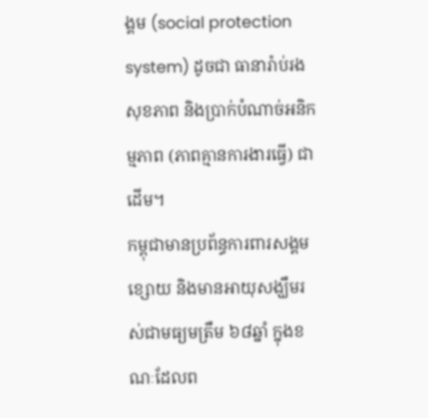ង្គម (social protection system) ដូចជា ធានារ៉ាប់រងសុខភាព និងប្រាក់បំណាច់អនិកម្មភាព (ភាពគ្មានការងារធ្វើ) ជាដើម។
កម្ពុជាមានប្រព័ន្ធការពារសង្គមខ្សោយ និងមានអាយុសង្ឃឹមរស់ជាមធ្យមត្រឹម ៦៨ឆ្នាំ ក្នុងខណៈដែលព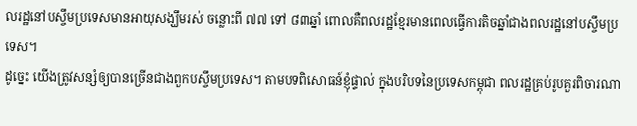លរដ្ឋនៅបស្ចឹមប្រទេសមានអាយុសង្ឃឹមរស់ ចន្លោះពី ៧៧ ទៅ ៨៣ឆ្នាំ ពោលគឺពលរដ្ឋខ្មែរមានពេលធ្វើការតិចឆ្នាំជាងពលរដ្ឋនៅបស្ចឹមប្រទេស។
ដូច្នេះ យើងត្រូវសន្សំឲ្យបានច្រើនជាងពួកបស្ចឹមប្រទេស។ តាមបទពិសោធន៍ខ្ញុំផ្ទាល់ ក្នុងបរិបទនៃប្រទេសកម្ពុជា ពលរដ្ឋគ្រប់រូបគួរពិចារណា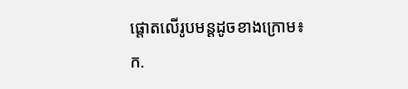ផ្តោតលើរូបមន្តដូចខាងក្រោម៖
ក.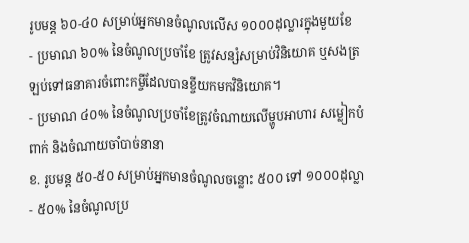រូបមន្ត ៦០-៤០ សម្រាប់អ្នកមានចំណូលលើស ១០០០ដុល្លារក្នុងមួយខែ
- ប្រមាណ ៦០% នៃចំណូលប្រចាំខែ ត្រូវសន្សំសម្រាប់វិនិយោគ ឬសងត្រឡប់ទៅធនាគារចំពោះកម្ចីដែលបានខ្ចីយកមកវិនិយោគ។
- ប្រមាណ ៤០% នៃចំណូលប្រចាំខែត្រូវចំណាយលើម្ហូបអាហារ សម្លៀកបំពាក់ និងចំណាយចាំបាច់នានា
ខ. រូបមន្ត ៥០-៥០ សម្រាប់អ្នកមានចំណូលចន្លោះ ៥០០ ទៅ ១០០០ដុល្លា
- ៥០% នៃចំណូលប្រ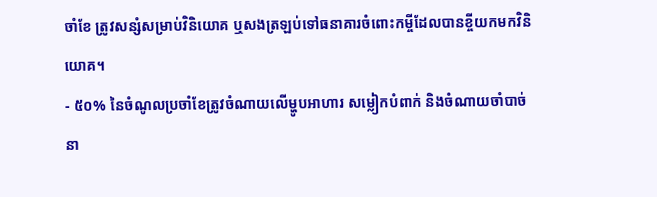ចាំខែ ត្រូវសន្សំសម្រាប់វិនិយោគ ឬសងត្រឡប់ទៅធនាគារចំពោះកម្ចីដែលបានខ្ចីយកមកវិនិយោគ។
- ៥០% នៃចំណូលប្រចាំខែត្រូវចំណាយលើម្ហូបអាហារ សម្លៀកបំពាក់ និងចំណាយចាំបាច់នា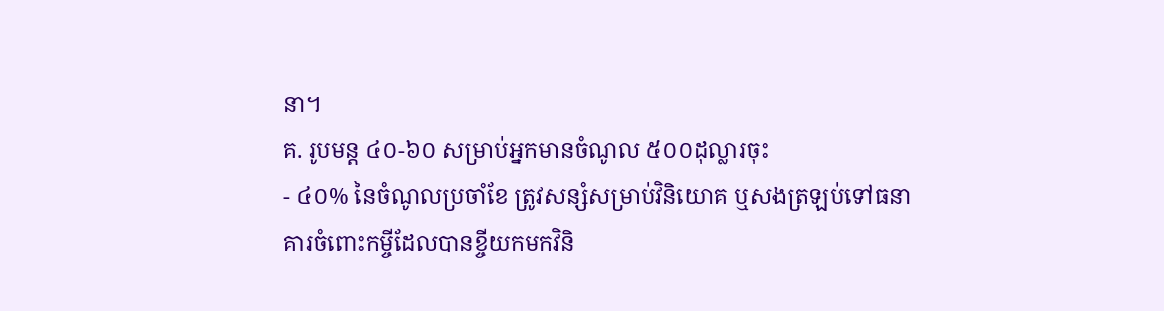នា។
គ. រូបមន្ត ៤០-៦០ សម្រាប់អ្នកមានចំណូល ៥០០ដុល្លារចុះ
- ៤០% នៃចំណូលប្រចាំខែ ត្រូវសន្សំសម្រាប់វិនិយោគ ឬសងត្រឡប់ទៅធនាគារចំពោះកម្ចីដែលបានខ្ចីយកមកវិនិ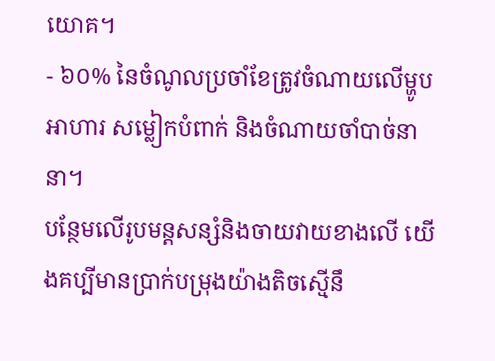យោគ។
- ៦០% នៃចំណូលប្រចាំខែត្រូវចំណាយលើម្ហូបអាហារ សម្លៀកបំពាក់ និងចំណាយចាំបាច់នានា។
បន្ថែមលើរូបមន្តសន្សំនិងចាយវាយខាងលើ យើងគប្បីមានប្រាក់បម្រុងយ៉ាងតិចស្មើនឹ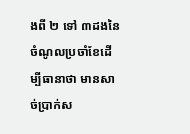ងពី ២ ទៅ ៣ដងនៃចំណូលប្រចាំខែដើម្បីធានាថា មានសាច់ប្រាក់ស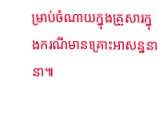ម្រាប់ចំណាយក្នុងគ្រួសារក្នុងករណីមានគ្រោះអាសន្ននានា៕